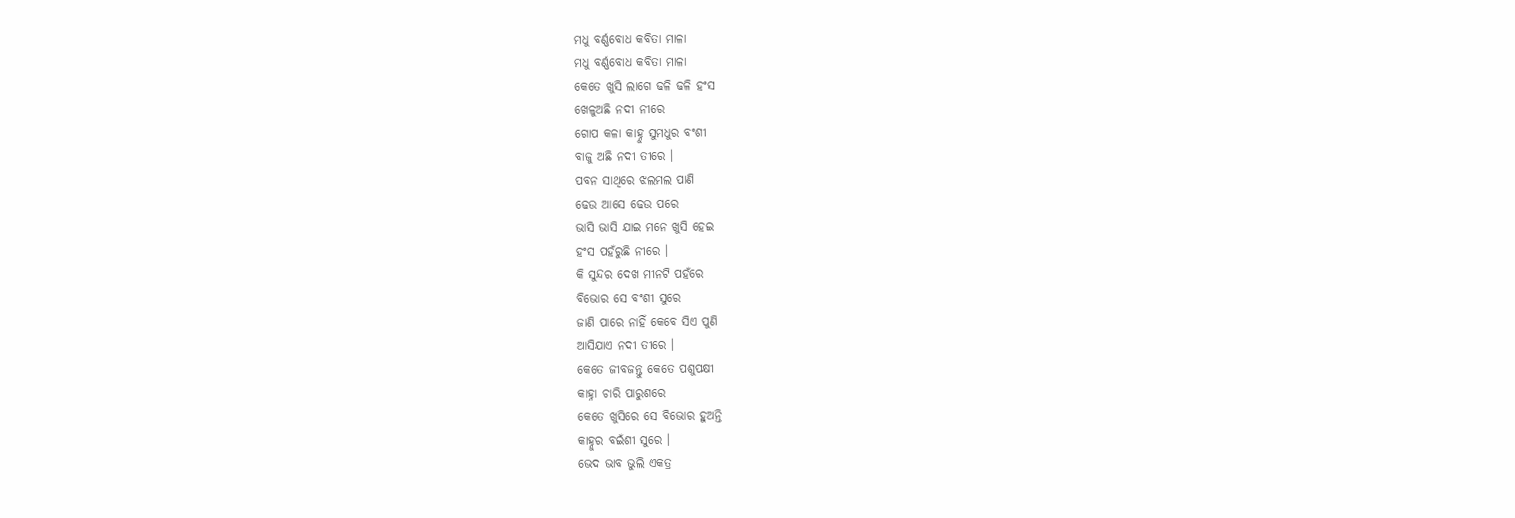ମଧୁ ବର୍ଣ୍ଣବୋଧ କବିତା ମାଳା
ମଧୁ ବର୍ଣ୍ଣବୋଧ କବିତା ମାଳା
କେତେ ଖୁସି ଲାଗେ ଢଳି ଢଳି ହଂସ
ଖେଳୁଅଛି ନଦୀ ନୀରେ
ଗୋପ କଳା କାହ୍ନୁ ସୁମଧୁର ବଂଶୀ
ବାଜୁ ଅଛି ନଦୀ ତୀରେ ।
ପବନ ସାଥିରେ ଝଲମଲ ପାଣି
ଢେଉ ଆସେ ଢେଉ ପରେ
ଭାସି ଭାସି ଯାଇ ମନେ ଖୁସି ହେଇ
ହଂସ ପହଁରୁଛି ନୀରେ ।
କି ସୁନ୍ଦର ଦେଖ ମୀନଟି ପହଁରେ
ବିଭୋର ସେ ବଂଶୀ ସୁରେ
ଜାଣି ପାରେ ନାହିଁ କେବେ ସିଏ ପୁଣି
ଆସିଯାଏ ନଦୀ ତୀରେ ।
କେତେ ଜୀବଜନ୍ତୁ କେତେ ପଶୁପକ୍ଷୀ
କାହ୍ନା ଚାରି ପାରୁଶରେ
କେତେ ଖୁସିରେ ସେ ବିଭୋର ହୁଅନ୍ତି
କାହ୍ନୁର ବଇଁଶୀ ସୁରେ ।
ଭେଦ ଭାବ ଭୁଲି ଏକତ୍ର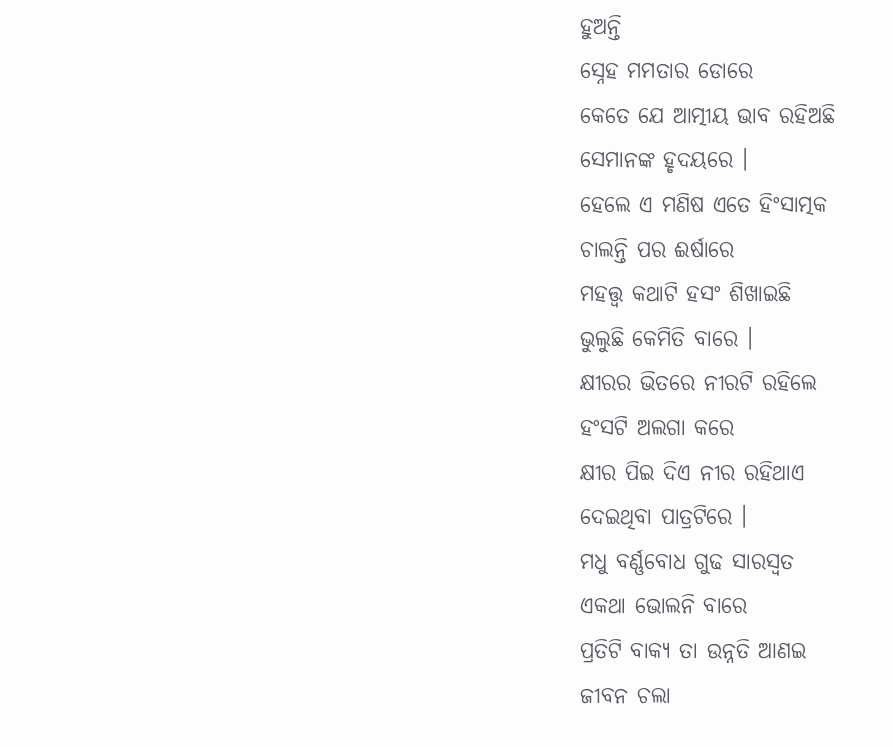ହୁଅନ୍ତି
ସ୍ନେହ ମମତାର ଡୋରେ
କେତେ ଯେ ଆତ୍ମୀୟ ଭାବ ରହିଅଛି
ସେମାନଙ୍କ ହୃଦୟରେ ।
ହେଲେ ଏ ମଣିଷ ଏତେ ହିଂସାତ୍ମକ
ଚାଲନ୍ତି ପର ଈର୍ଷାରେ
ମହତ୍ତ୍ୱ କଥାଟି ହସଂ ଶିଖାଇଛି
ଭୁଲୁଛି କେମିତି ବାରେ ।
କ୍ଷୀରର ଭିତରେ ନୀରଟି ରହିଲେ
ହଂସଟି ଅଲଗା କରେ
କ୍ଷୀର ପିଇ ଦିଏ ନୀର ରହିଥାଏ
ଦେଇଥିବା ପାତ୍ରଟିରେ ।
ମଧୁ ବର୍ଣ୍ଣବୋଧ ଗୁଢ ସାରସ୍ବତ
ଏକଥା ଭୋଲନି ବାରେ
ପ୍ରତିଟି ବାକ୍ୟ ତା ଉନ୍ନତି ଆଣଇ
ଜୀବନ ଚଲା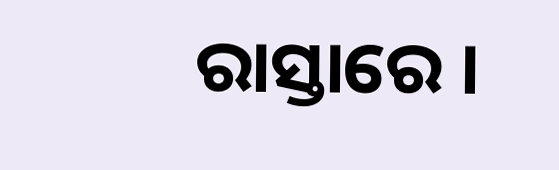ରାସ୍ତାରେ ।